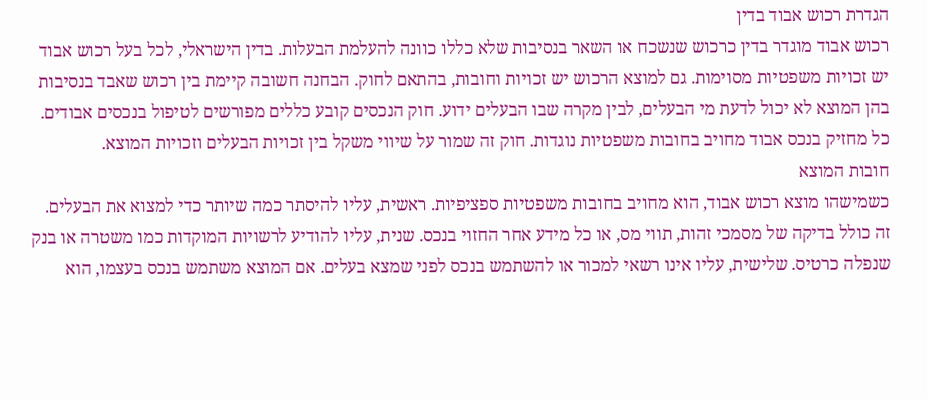הגדרת רכוש אבוד בדין
רכוש אבוד מוגדר בדין כרכוש שנשכח או השאר בנסיבות שלא כללו כוונה להעלמת הבעלות. בדין הישראלי, לכל בעל רכוש אבוד יש זכויות משפטיות מסוימות. גם למוצא הרכוש יש זכויות וחובות, בהתאם לחוק. הבחנה חשובה קיימת בין רכוש שאבד בנסיבות בהן המוצא לא יכול לדעת מי הבעלים, לבין מקרה שבו הבעלים ידוע. חוק הנכסים קובע כללים מפורשים לטיפול בנכסים אבודים. כל מחזיק בנכס אבוד מחויב בחובות משפטיות נוגדות. חוק זה שמור על שיווי משקל בין זכויות הבעלים וזכויות המוצא.
חובות המוצא
כשמישהו מוצא רכוש אבוד, הוא מחויב בחובות משפטיות ספציפיות. ראשית, עליו להיסתר כמה שיותר כדי למצוא את הבעלים. זה כולל בדיקה של מסמכי זהות, תווי מס, או כל מידע אחר החזוי בנכס. שנית, עליו להודיע לרשויות המוקדות כמו משטרה או בנק שנפלה כרטיס. שלישית, עליו אינו רשאי למכור או להשתמש בנכס לפני שמצא בעלים. אם המוצא משתמש בנכס בעצמו, הוא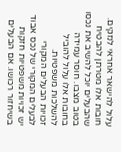עלול להישאר אחראי לנזקים. חובות אלו מטרתן להבטיח שהבעלים יוכל להשיב את נכסו בטוב מצבו. חוסר עמידה בחובות אלו עלול להוביל להשלכות משפטיות.
זכויות הבעלים המקורי
לבעלים המקורי של נכס אבוד יש זכויות משפטיות חזקות בשיחזור רכושו. אם הבעלים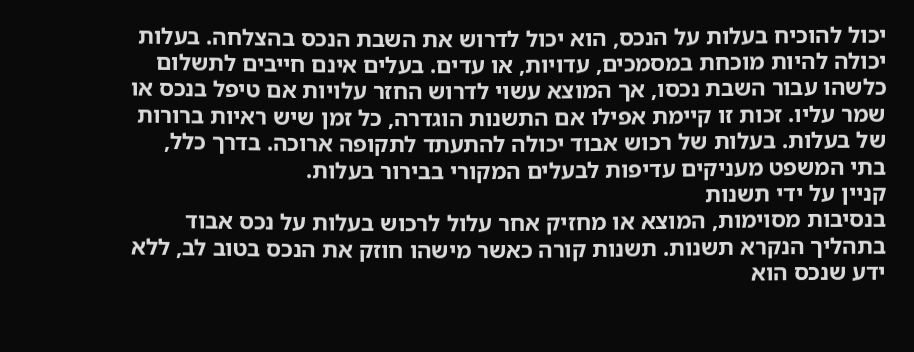יכול להוכיח בעלות על הנכס, הוא יכול לדרוש את השבת הנכס בהצלחה. בעלות יכולה להיות מוכחת במסמכים, עדויות, או עדים. בעלים אינם חייבים לתשלום כלשהו עבור השבת נכסו, אך המוצא עשוי לדרוש החזר עלויות אם טיפל בנכס או שמר עליו. זכות זו קיימת אפילו אם התשנות הוגדרה, כל זמן שיש ראיות ברורות של בעלות. בעלות של רכוש אבוד יכולה להתעתד לתקופה ארוכה. בדרך כלל, בתי המשפט מעניקים עדיפות לבעלים המקורי בבירור בעלות.
קניין על ידי תשנות
בנסיבות מסוימות, המוצא או מחזיק אחר עלול לרכוש בעלות על נכס אבוד בתהליך הנקרא תשנות. תשנות קורה כאשר מישהו חוזק את הנכס בטוב לב, ללא ידע שנכס הוא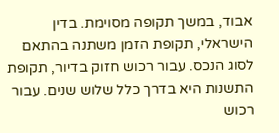אבוד, במשך תקופה מסוימת. בדין הישראלי, תקופת הזמן משתנה בהתאם לסוג הנכס. עבור רכוש חזוק בדיור, תקופת התשנות היא בדרך כלל שלוש שנים. עבור רכוש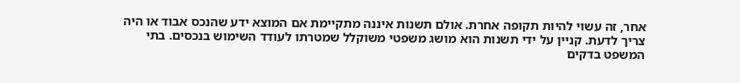אחר, זה עשוי להיות תקופה אחרת. אולם תשנות איננה מתקיימת אם המוצא ידע שהנכס אבוד או היה צריך לדעת. קניין על ידי תשנות הוא מושג משפטי משוקלל שמטרתו לעודד השימוש בנכסים. בתי המשפט בדקים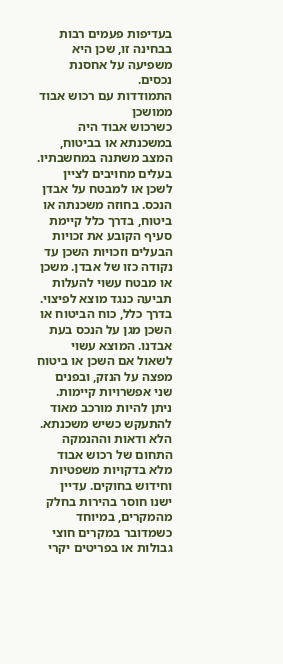בעדיפות פעמים רבות בבחינה זו, שכן היא משפיעה על אחסנת נכסים.
התמודדות עם רכוש אבוד ממושכן
כשרכוש אבוד היה במשכנתא או בביטוח, המצב משתנה במחשבתיו. בעלים מחויבים לציין לשכן או למבטח על אבדן הנכס. בחוזה משכנתה או ביטוח, בדרך כלל קיימת סעיף הקובע את זכויות הבעלים וזכויות השכן עד נקודה כזו של אבדן. משכן או מבטח עשוי להעלות תביעה כנגד מוצא לפיצוי. בדרך כלל, כוח הביטוח או השכן מגן על הנכס בעת אבדנו. המוצא עשוי לשאול אם השכן או ביטוח מפצה על הנזק, ובפנים שני אפשרויות קיימות. ניתן להיות מורכב מאוד להתעקש כשיש משכנתא.
הלא ודאות וההנמקה
התחום של רכוש אבוד מלא בדקויות משפטיות וחידוש בחוקים. עדיין ישנו חוסר בהירות בחלק מהמקרים, במיוחד כשמדובר במקרים חוצי גבולות או בפריטים יקרי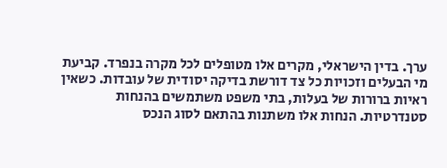ערך. בדין הישראלי, מקרים אלו מטופלים לכל מקרה בנפרד. קביעת מי הבעלים וזכויות כל צד דורשת בדיקה יסודית של עובדות. כשאין ראיות ברורות של בעלות, בתי משפט משתמשים בהנחות סטנדרטיות. הנחות אלו משתנות בהתאם לסוג הנכס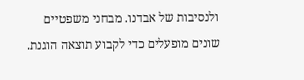ולנסיבות של אבדנו. מבחני משפטיים שונים מופעלים כדי לקבוע תוצאה הוגנת.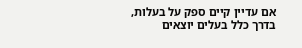אם עדיין קיים ספק על בעלות, בדרך כלל בעלים יוצאים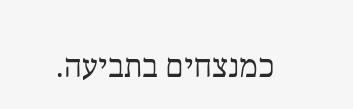כמנצחים בתביעה.